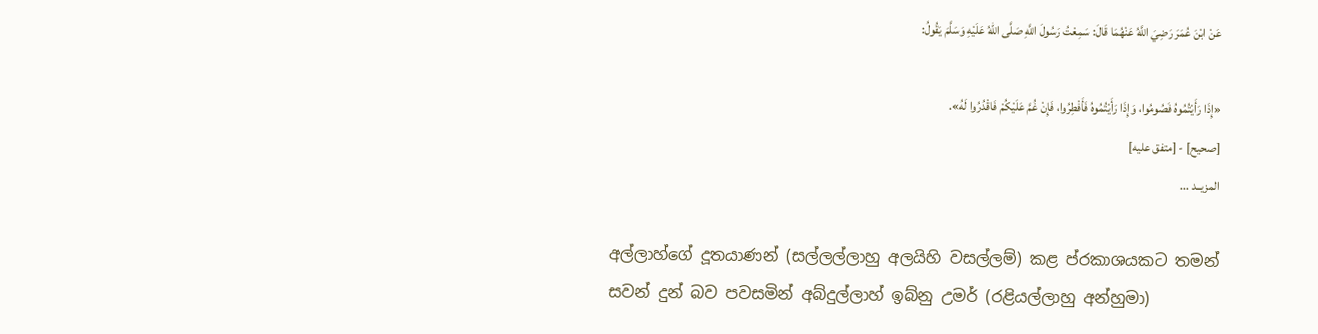عَنْ ابْنَ عُمَرَ رَضِيَ اللَّهُ عَنْهُمَا قَالَ: سَمِعْتُ رَسُولَ اللَّهِ صَلَّى اللهُ عَلَيْهِ وَسَلَّمَ يَقُولُ:

«إِذَا رَأَيْتُمُوهُ فَصُومُوا، وَإِذَا رَأَيْتُمُوهُ فَأَفْطِرُوا، فَإِنْ غُمَّ عَلَيْكُمْ فَاقْدُرُوا لَهُ».
[صحيح] - [متفق عليه]
المزيــد ...

අල්ලාහ්ගේ දූතයාණන් (සල්ලල්ලාහු අලයිහි වසල්ලම්) කළ ප්රකාශයකට තමන් සවන් දුන් බව පවසමින් අබ්දුල්ලාහ් ඉබ්නු උමර් (රළියල්ලාහු අන්හුමා)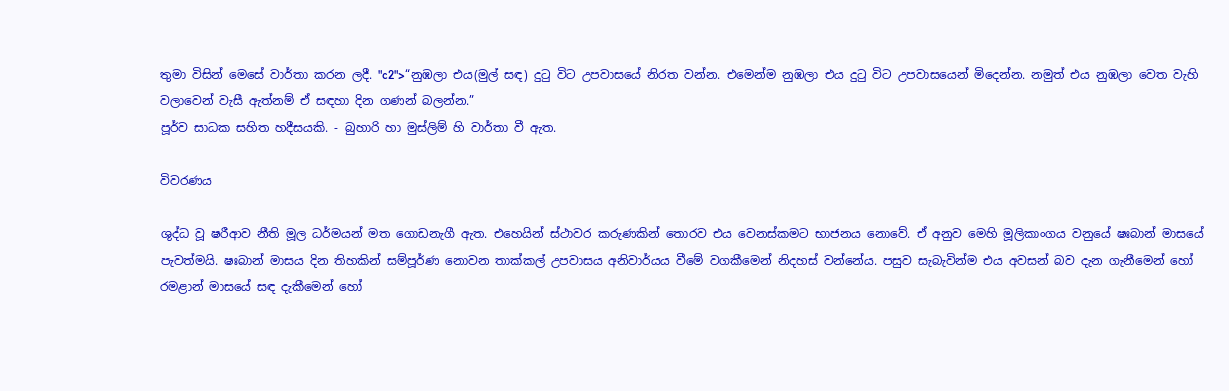තුමා විසින් මෙසේ වාර්තා කරන ලදී. "c2">“නුඹලා එය(මුල් සඳ) දුටු විට උපවාසයේ නිරත වන්න. එමෙන්ම නුඹලා එය දුටු විට උපවාසයෙන් මිදෙන්න. නමුත් එය නුඹලා වෙත වැහි වලාවෙන් වැසී ඇත්නම් ඒ සඳහා දින ගණන් බලන්න.”
පූර්ව සාධක සහිත හදීසයකි. - බුහාරි හා මුස්ලිම් හි වාර්තා වී ඇත.

විවරණය

ශුද්ධ වූ ෂරීආව නීති මූල ධර්මයන් මත ගොඩනැගී ඇත. එහෙයින් ස්ථාවර කරුණකින් තොරව එය වෙනස්කමට භාජනය නොවේ. ඒ අනුව මෙහි මූලිකාංගය වනුයේ ෂඃබාන් මාසයේ පැවත්මයි. ෂඃබාන් මාසය දින තිහකින් සම්පූර්ණ නොවන තාක්කල් උපවාසය අනිවාර්යය වීමේ වගකීමෙන් නිදහස් වන්නේය. පසුව සැබැවින්ම එය අවසන් බව දැන ගැනීමෙන් හෝ රමළාන් මාසයේ සඳ දැකීමෙන් හෝ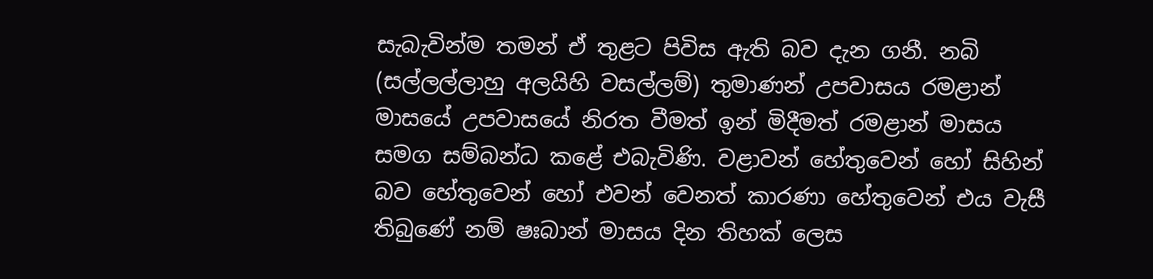සැබැවින්ම තමන් ඒ තුළට පිවිස ඇති බව දැන ගනී. නබි (සල්ලල්ලාහු අලයිහි වසල්ලම්) තුමාණන් උපවාසය රමළාන් මාසයේ උපවාසයේ නිරත වීමත් ඉන් මිදීමත් රමළාන් මාසය සමග සම්බන්ධ කළේ එබැවිණි. වළාවන් හේතුවෙන් හෝ සිහින් බව හේතුවෙන් හෝ එවන් වෙනත් කාරණා හේතුවෙන් එය වැසී තිබුණේ නම් ෂඃබාන් මාසය දින තිහක් ලෙස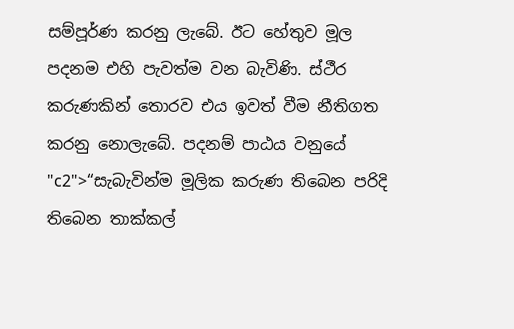සම්පූර්ණ කරනු ලැබේ. ඊට හේතුව මූල පදනම එහි පැවත්ම වන බැවිණි. ස්ථීර කරුණකින් තොරව එය ඉවත් වීම නීතිගත කරනු නොලැබේ. පදනම් පාඨය වනුයේ "c2">“සැබැවින්ම මූලික කරුණ තිබෙන පරිදි තිබෙන තාක්කල්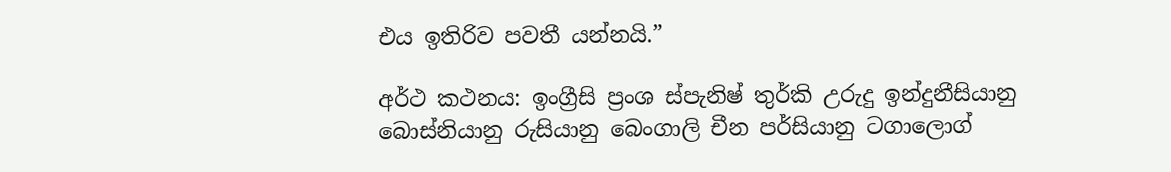එය ඉතිරිව පවතී යන්නයි.”

අර්ථ කථනය: ඉංග්‍රීසි ප්‍රංශ ස්පැනිෂ් තුර්කි උරුදු ඉන්දුනීසියානු බොස්නියානු රුසියානු බෙංගාලි චීන පර්සියානු ටගාලොග්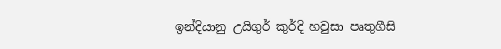ඉන්දියානු උයිගුර් කුර්දි හවුසා පෘතුගීසි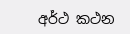අර්ථ කථන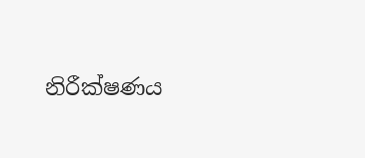නිරීක්ෂණය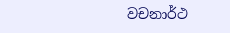වචනාර්ථ